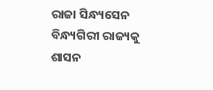ରାଜା ସିନ୍ଧ୍ୟସେନ ବିନ୍ଧ୍ୟଗିରୀ ରାଜ୍ୟକୁ ଶାସନ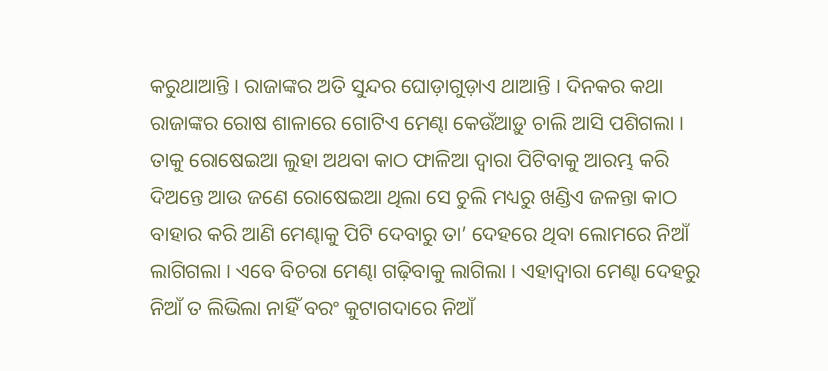କରୁଥାଆନ୍ତି । ରାଜାଙ୍କର ଅତି ସୁନ୍ଦର ଘୋଡ଼ାଗୁଡ଼ାଏ ଥାଆନ୍ତି । ଦିନକର କଥା ରାଜାଙ୍କର ରୋଷ ଶାଳାରେ ଗୋଟିଏ ମେଣ୍ଢା କେଉଁଆଡ଼ୁ ଚାଲି ଆସି ପଶିଗଲା । ତାକୁ ରୋଷେଇଆ ଲୁହା ଅଥବା କାଠ ଫାଳିଆ ଦ୍ୱାରା ପିଟିବାକୁ ଆରମ୍ଭ କରି ଦିଅନ୍ତେ ଆଉ ଜଣେ ରୋଷେଇଆ ଥିଲା ସେ ଚୁଲି ମଧ୍ୟରୁ ଖଣ୍ଡିଏ ଜଳନ୍ତା କାଠ ବାହାର କରି ଆଣି ମେଣ୍ଢାକୁ ପିଟି ଦେବାରୁ ତା’ ଦେହରେ ଥିବା ଲୋମରେ ନିଆଁ ଲାଗିଗଲା । ଏବେ ବିଚରା ମେଣ୍ଢା ଗଢ଼ିବାକୁ ଲାଗିଲା । ଏହାଦ୍ୱାରା ମେଣ୍ଢା ଦେହରୁ ନିଆଁ ତ ଲିଭିଲା ନାହିଁ ବରଂ କୁଟାଗଦାରେ ନିଆଁ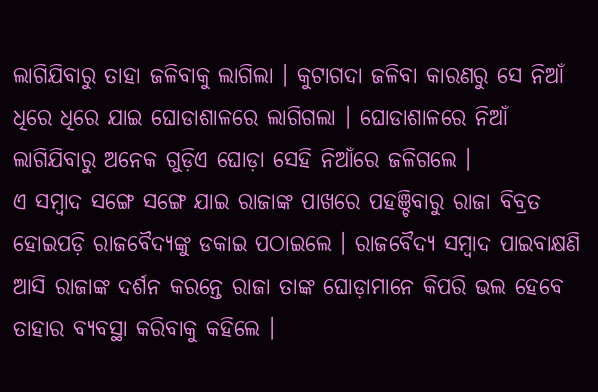ଲାଗିଯିବାରୁ ତାହା ଜଳିବାକୁ ଲାଗିଲା । କୁଟାଗଦା ଜଳିବା କାରଣରୁ ସେ ନିଆଁ ଧିରେ ଧିରେ ଯାଇ ଘୋଡାଶାଳରେ ଲାଗିଗଲା । ଘୋଡାଶାଳରେ ନିଆଁ ଲାଗିଯିବାରୁ ଅନେକ ଗୁଡ଼ିଏ ଘୋଡ଼ା ସେହି ନିଆଁରେ ଜଳିଗଲେ ।
ଏ ସମ୍ବାଦ ସଙ୍ଗେ ସଙ୍ଗେ ଯାଇ ରାଜାଙ୍କ ପାଖରେ ପହଞ୍ଚିବାରୁ ରାଜା ବିବ୍ରତ ହୋଇପଡ଼ି ରାଜବୈଦ୍ୟଙ୍କୁ ଡକାଇ ପଠାଇଲେ । ରାଜବୈଦ୍ୟ ସମ୍ବାଦ ପାଇବାକ୍ଷଣି ଆସି ରାଜାଙ୍କ ଦର୍ଶନ କରନ୍ତେ ରାଜା ତାଙ୍କ ଘୋଡ଼ାମାନେ କିପରି ଭଲ ହେବେ ତାହାର ବ୍ୟବସ୍ଥା କରିବାକୁ କହିଲେ ।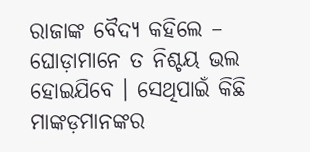ରାଜାଙ୍କ ବୈଦ୍ୟ କହିଲେ – ଘୋଡ଼ାମାନେ ତ ନିଶ୍ଚୟ ଭଲ ହୋଇଯିବେ । ସେଥିପାଇଁ କିଛି ମାଙ୍କଡ଼ମାନଙ୍କର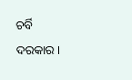ଚର୍ବି ଦରକାର ।